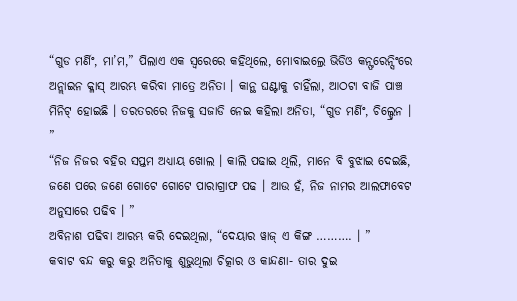“ଗୁଡ ମର୍ଣିଂ, ମା’ମ,” ପିଲାଏ ଏକ ସ୍ଵରେରେ କହିଥିଲେ, ମୋବାଇଲ୍ରେ ଭିଡିଓ କନ୍ଫରେନ୍ସିଂରେ ଅନ୍ଲାଇନ କ୍ଳାସ୍ ଆରମ୍ଭ କରିବା ମାତ୍ରେ ଅନିତା । କାନ୍ଥ ଘଣ୍ଟାକୁ ଚାହିଁଲା, ଆଠଟା ବାଜି ପାଞ୍ଚ ମିନିଟ୍ ହୋଇଛି । ତରତରରେ ନିଜକୁ ସଜାଡି ନେଇ କହିଲା ଅନିତା, “ଗୁଡ ମର୍ଣିଂ, ଚିଲ୍ଡ୍ରେନ । ”
“ନିଜ ନିଜର ବହିର ସପ୍ତମ ଅଧ୍ୟାୟ ଖୋଲ । କାଲି ପଢାଇ ଥିଲି, ମାନେ ବି ବୁଝାଇ ଦେଇଛି, ଜଣେ ପରେ ଜଣେ ଗୋଟେ ଗୋଟେ ପାରାଗ୍ରାଫ ପଢ । ଆଉ ହଁ, ନିଜ ନାମର ଆଲଫାବେଟ ଅନୁସାରେ ପଢିବ । ”
ଅବିନାଶ ପଢିବା ଆରମ୍ଭ କରି ଦେଇଥିଲା, “ଦେୟାର ୱାଜ୍ ଏ କିଙ୍ଗ ………. । ”
କବାଟ ବନ୍ଦ କରୁ କରୁ ଅନିତାକୁ ଶୁଭୁଥିଲା ଚିତ୍କାର ଓ କାନ୍ଦଣା- ତାର ଦୁଇ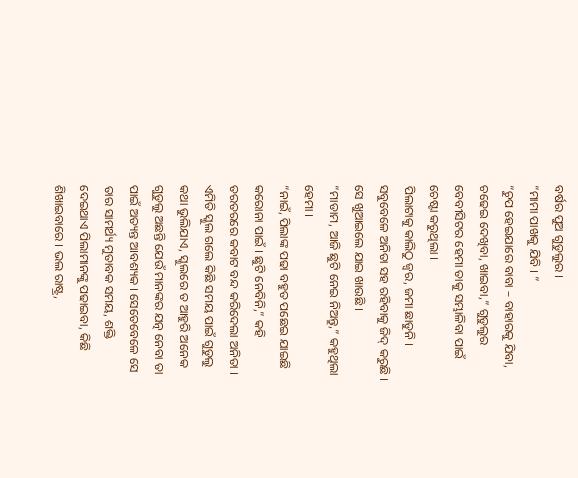ବର୍ଷର ପୁଅ ଗୁଡୁଲୁର ।
“ମାମା ପାଖକୁ ଯିବି । ”
“ଚୁପ ହେଇଯାରେ ବାବା – ବାହାରକୁ ଯିବା, ଚଢେଇ ଦେଖିବା, ଖାଇବା,” ଗୁଡୁଲୁର ବେବୀସିଟର ହେମା ତାକୁ ସମ୍ଭାଳିବା ପାଇଁ ଚେଷ୍ଟା କରୁଥିଲା ।
ପିଲାଟାକୁ କାଲିଠୁ ଜ୍ଵର, ଜମା ଛାଡୁନି । ସବୁବେଳେ ଅନିତା ସହ ରହିବାକୁ ଜିଦ୍ କରୁଛି ।
ସେ ଖୁଆଇଲେ ଯାଇ ଖାଉଛି ।
“ମାଡାମ, ଆଜି ଛୁଟି ନେଇ ନିଅନ୍ତୁ,” କହୁଥିଲା ହେମା ।
“ନାଇଁ, ପିଲାଙ୍କ ପଢା ବହୁତ ପଛେଇ ଯାଇଛି କରୋନା ପାଇଁ । ଛୁଟି ନେବିନି,” କହି ତରତରରେ କବାଟ ବନ୍ଦ କରିଦେଲା ଅନିତା ।
ଏମିତି ସ୍କୁଲ ଗଲେ କିଛି ସମୟ ପାଇଁ ଗୁଡୁଲୁ କଥା ଭୁଲିଯାଏ, ସ୍କୁଲରେ ତ ଆହୁରି ଅନେକ ଗୁଡୁଲୁ ଅଛନ୍ତି ଯେଉଁ ମାନଙ୍କର ଯତ୍ନ ନେବା ତା ପାଇଁ ଅତ୍ୟନ୍ତ ଆବଶ୍ୟକ । ସେତେବେଳେ ସେ ତାର ସାମର୍ଥ୍ୟ ମୁତାବକ ସମୟ, ଶକ୍ତି ଦେଇଥାଏ ପିଲାମାନଙ୍କୁ ପଢାଇବା, କିଛି ଶିଖାଇବାରେ । ଭଲ ରାଷ୍ଟ୍ର,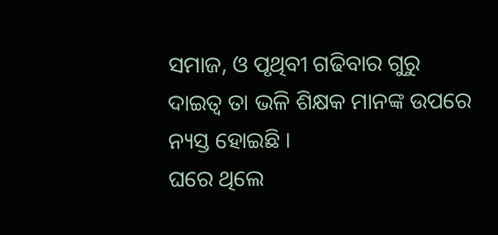ସମାଜ, ଓ ପୃଥିବୀ ଗଢିବାର ଗୁରୁ ଦାଇତ୍ଵ ତା ଭଳି ଶିକ୍ଷକ ମାନଙ୍କ ଉପରେ ନ୍ୟସ୍ତ ହୋଇଛି ।
ଘରେ ଥିଲେ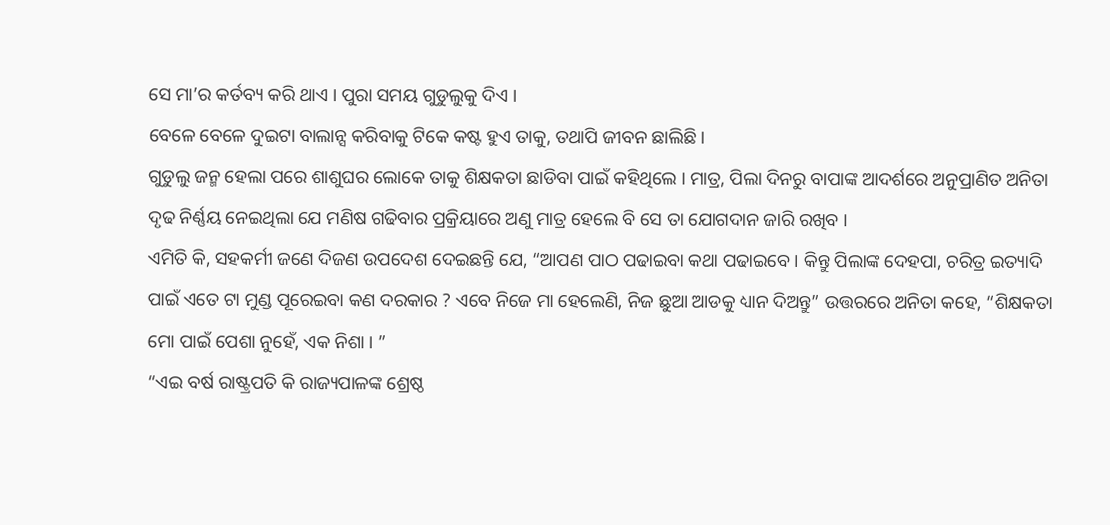ସେ ମା’ର କର୍ତବ୍ୟ କରି ଥାଏ । ପୁରା ସମୟ ଗୁଡୁଲୁକୁ ଦିଏ ।
ବେଳେ ବେଳେ ଦୁଇଟା ବାଲାନ୍ସ କରିବାକୁ ଟିକେ କଷ୍ଟ ହୁଏ ତାକୁ, ତଥାପି ଜୀବନ ଛାଲିଛି ।
ଗୁଡୁଲୁ ଜନ୍ମ ହେଲା ପରେ ଶାଶୁଘର ଲୋକେ ତାକୁ ଶିକ୍ଷକତା ଛାଡିବା ପାଇଁ କହିଥିଲେ । ମାତ୍ର, ପିଲା ଦିନରୁ ବାପାଙ୍କ ଆଦର୍ଶରେ ଅନୁପ୍ରାଣିତ ଅନିତା ଦୃଢ ନିର୍ଣ୍ଣୟ ନେଇଥିଲା ଯେ ମଣିଷ ଗଢିବାର ପ୍ରକ୍ରିୟାରେ ଅଣୁ ମାତ୍ର ହେଲେ ବି ସେ ତା ଯୋଗଦାନ ଜାରି ରଖିବ ।
ଏମିତି କି, ସହକର୍ମୀ ଜଣେ ଦିଜଣ ଉପଦେଶ ଦେଇଛନ୍ତି ଯେ, “ଆପଣ ପାଠ ପଢାଇବା କଥା ପଢାଇବେ । କିନ୍ତୁ ପିଲାଙ୍କ ଦେହପା, ଚରିତ୍ର ଇତ୍ୟାଦି ପାଇଁ ଏତେ ଟା ମୁଣ୍ଡ ପୂରେଇବା କଣ ଦରକାର ? ଏବେ ନିଜେ ମା ହେଲେଣି, ନିଜ ଛୁଆ ଆଡକୁ ଧ୍ୟାନ ଦିଅନ୍ତୁ” ଉତ୍ତରରେ ଅନିତା କହେ, “ଶିକ୍ଷକତା ମୋ ପାଇଁ ପେଶା ନୁହେଁ, ଏକ ନିଶା । ”
“ଏଇ ବର୍ଷ ରାଷ୍ଟ୍ରପତି କି ରାଜ୍ୟପାଳଙ୍କ ଶ୍ରେଷ୍ଠ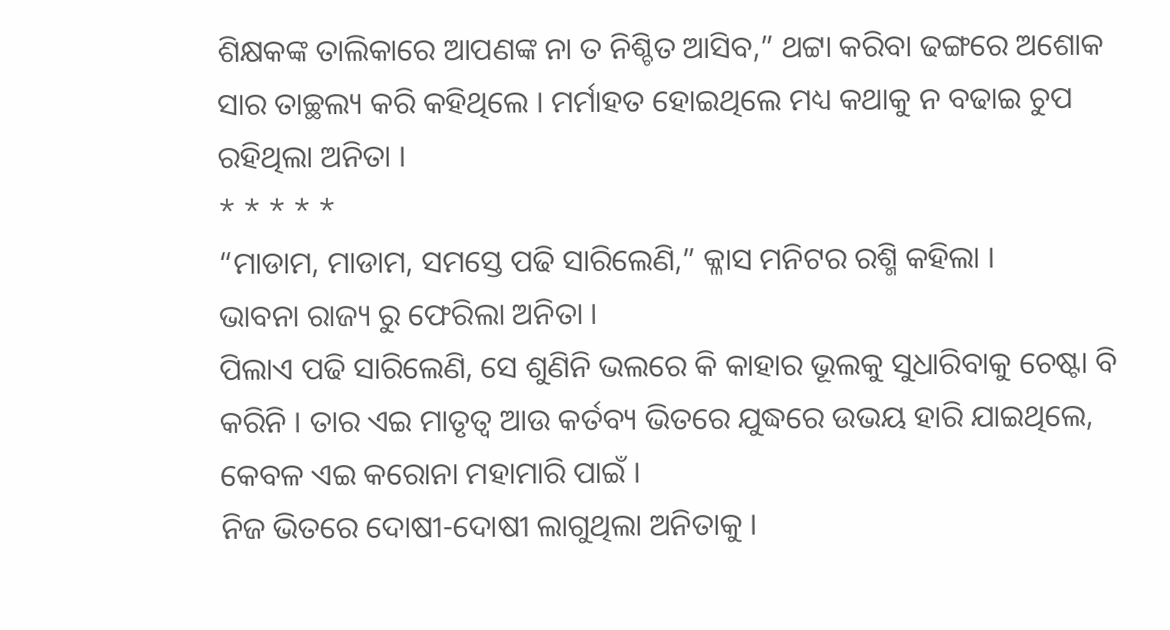ଶିକ୍ଷକଙ୍କ ତାଲିକାରେ ଆପଣଙ୍କ ନା ତ ନିଶ୍ଚିତ ଆସିବ,” ଥଟ୍ଟା କରିବା ଢଙ୍ଗରେ ଅଶୋକ ସାର ତାଚ୍ଛଲ୍ୟ କରି କହିଥିଲେ । ମର୍ମାହତ ହୋଇଥିଲେ ମଧ୍ୟ କଥାକୁ ନ ବଢାଇ ଚୁପ ରହିଥିଲା ଅନିତା ।
* * * * *
“ମାଡାମ, ମାଡାମ, ସମସ୍ତେ ପଢି ସାରିଲେଣି,” କ୍ଳାସ ମନିଟର ରଶ୍ମି କହିଲା ।
ଭାବନା ରାଜ୍ୟ ରୁ ଫେରିଲା ଅନିତା ।
ପିଲାଏ ପଢି ସାରିଲେଣି, ସେ ଶୁଣିନି ଭଲରେ କି କାହାର ଭୂଲକୁ ସୁଧାରିବାକୁ ଚେଷ୍ଟା ବି କରିନି । ତାର ଏଇ ମାତୃତ୍ଵ ଆଉ କର୍ତବ୍ୟ ଭିତରେ ଯୁଦ୍ଧରେ ଉଭୟ ହାରି ଯାଇଥିଲେ, କେବଳ ଏଇ କରୋନା ମହାମାରି ପାଇଁ ।
ନିଜ ଭିତରେ ଦୋଷୀ-ଦୋଷୀ ଲାଗୁଥିଲା ଅନିତାକୁ ।